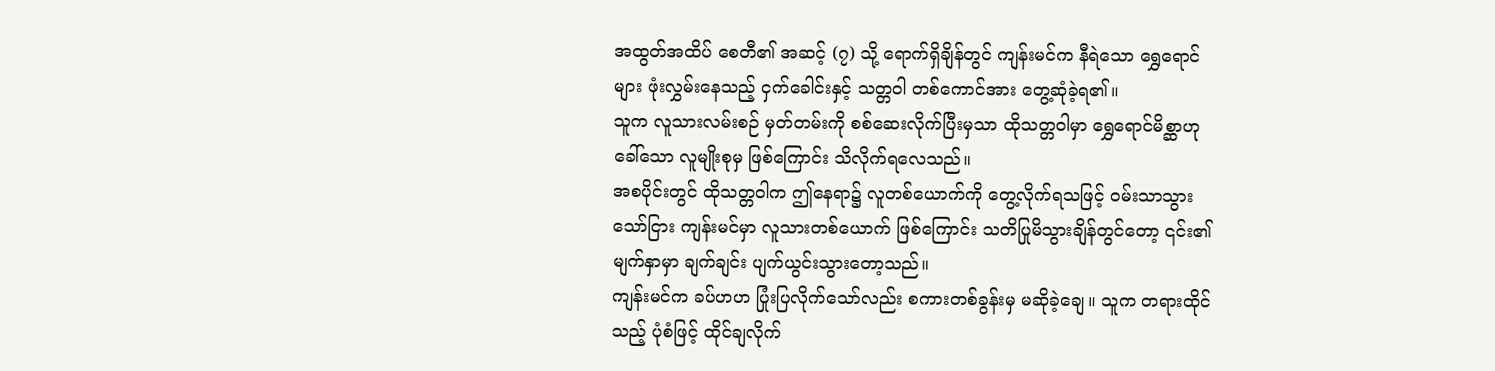အထွတ်အထိပ် စေတီ၏ အဆင့် (၇) သို့ ရောက်ရှိချိန်တွင် ကျန်းမင်က နီရဲသော ရွှေရောင်များ ဖုံးလွှမ်းနေသည့် ငှက်ခေါင်းနှင့် သတ္တဝါ တစ်ကောင်အား တွေ့ဆုံခဲ့ရ၏။
သူက လူသားလမ်းစဉ် မှတ်တမ်းကို စစ်ဆေးလိုက်ပြီးမှသာ ထိုသတ္တဝါမှာ ရွှေရောင်မိစ္ဆာဟုခေါ်သော လူမျိုးစုမှ ဖြစ်ကြောင်း သိလိုက်ရလေသည်။
အစပိုင်းတွင် ထိုသတ္တဝါက ဤနေရာ၌ လူတစ်ယောက်ကို တွေ့လိုက်ရသဖြင့် ဝမ်းသာသွားသော်ငြား ကျန်းမင်မှာ လူသားတစ်ယောက် ဖြစ်ကြောင်း သတိပြုမိသွားချိန်တွင်တော့ ၎င်း၏ မျက်နှာမှာ ချက်ချင်း ပျက်ယွင်းသွားတော့သည်။
ကျန်းမင်က ခပ်ဟဟ ပြုံးပြလိုက်သော်လည်း စကားတစ်ခွန်းမှ မဆိုခဲ့ချေ။ သူက တရားထိုင်သည့် ပုံစံဖြင့် ထိုင်ချလိုက်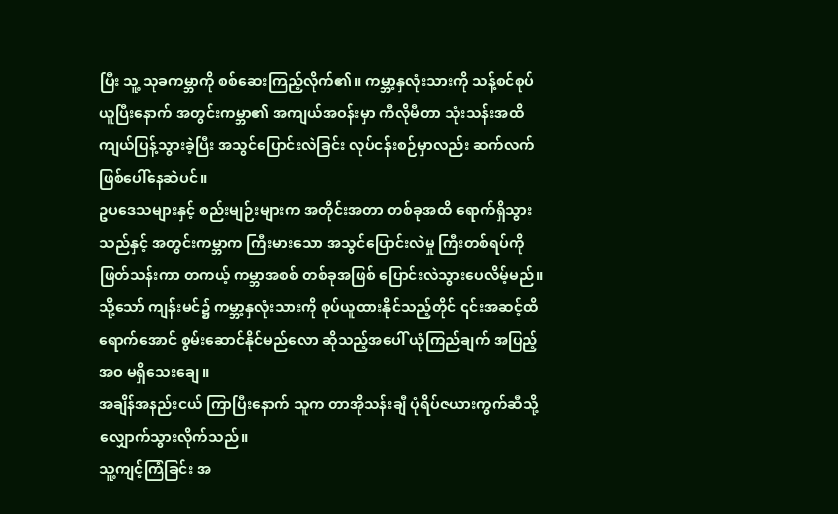ပြီး သူ့ သုခကမ္ဘာကို စစ်ဆေးကြည့်လိုက်၏။ ကမ္ဘာ့နှလုံးသားကို သန့်စင်စုပ်ယူပြီးနောက် အတွင်းကမ္ဘာ၏ အကျယ်အဝန်းမှာ ကီလိုမီတာ သုံးသန်းအထိ ကျယ်ပြန့်သွားခဲ့ပြီး အသွင်ပြောင်းလဲခြင်း လုပ်ငန်းစဉ်မှာလည်း ဆက်လက် ဖြစ်ပေါ်နေဆဲပင်။
ဥပဒေသများနှင့် စည်းမျဉ်းများက အတိုင်းအတာ တစ်ခုအထိ ရောက်ရှိသွားသည်နှင့် အတွင်းကမ္ဘာက ကြီးမားသော အသွင်ပြောင်းလဲမှု ကြီးတစ်ရပ်ကို ဖြတ်သန်းကာ တကယ့် ကမ္ဘာအစစ် တစ်ခုအဖြစ် ပြောင်းလဲသွားပေလိမ့်မည်။
သို့သော် ကျန်းမင်၌ ကမ္ဘာ့နှလုံးသားကို စုပ်ယူထားနိုင်သည့်တိုင် ၎င်းအဆင့်ထိ ရောက်အောင် စွမ်းဆောင်နိုင်မည်လော ဆိုသည့်အပေါ် ယုံကြည်ချက် အပြည့်အဝ မရှိသေးချေ။
အချိန်အနည်းငယ် ကြာပြီးနောက် သူက တာအိုသန်းချီ ပုံရိပ်ဇယားကွက်ဆီသို့ လျှောက်သွားလိုက်သည်။
သူ့ကျင့်ကြံခြင်း အ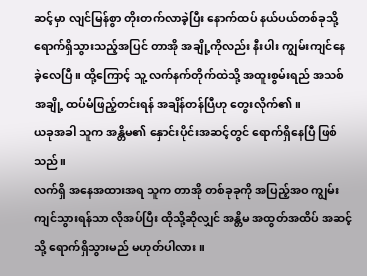ဆင့်မှာ လျင်မြန်စွာ တိုးတက်လာခဲ့ပြီး နောက်ထပ် နယ်ပယ်တစ်ခုသို့ ရောက်ရှိသွားသည့်အပြင် တာအို အချို့ကိုလည်း နီးပါး ကျွမ်းကျင်နေခဲ့လေပြီ။ ထို့ကြောင့် သူ့ လက်နက်တိုက်ထဲသို့ အထူးစွမ်းရည် အသစ်အချို့ ထပ်မံဖြည့်တင်းရန် အချိန်တန်ပြီဟု တွေးလိုက်၏။
ယခုအခါ သူက အန္တိမ၏ နှောင်းပိုင်းအဆင့်တွင် ရောက်ရှိနေပြီ ဖြစ်သည်။
လက်ရှိ အနေအထားအရ သူက တာအို တစ်ခုခုကို အပြည့်အဝ ကျွမ်းကျင်သွားရန်သာ လိုအပ်ပြီး ထိုသို့ဆိုလျှင် အန္တိမ အထွတ်အထိပ် အဆင့်သို့ ရောက်ရှိသွားမည် မဟုတ်ပါလား။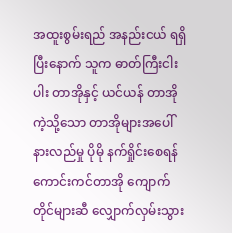အထူးစွမ်းရည် အနည်းငယ် ရရှိပြီးနောက် သူက ဓာတ်ကြီးငါးပါး တာအိုနှင့် ယင်ယန် တာအို ကဲ့သို့သော တာအိုများအပေါ် နားလည်မှု ပိုမို နက်ရှိုင်းစေရန် ကောင်းကင်တာအို ကျောက်တိုင်များဆီ လျှောက်လှမ်းသွား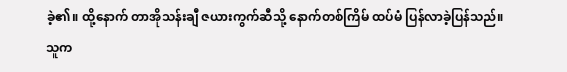ခဲ့၏။ ထို့နောက် တာအိုသန်းချီ ဇယားကွက်ဆီသို့ နောက်တစ်ကြိမ် ထပ်မံ ပြန်လာခဲ့ပြန်သည်။
သူက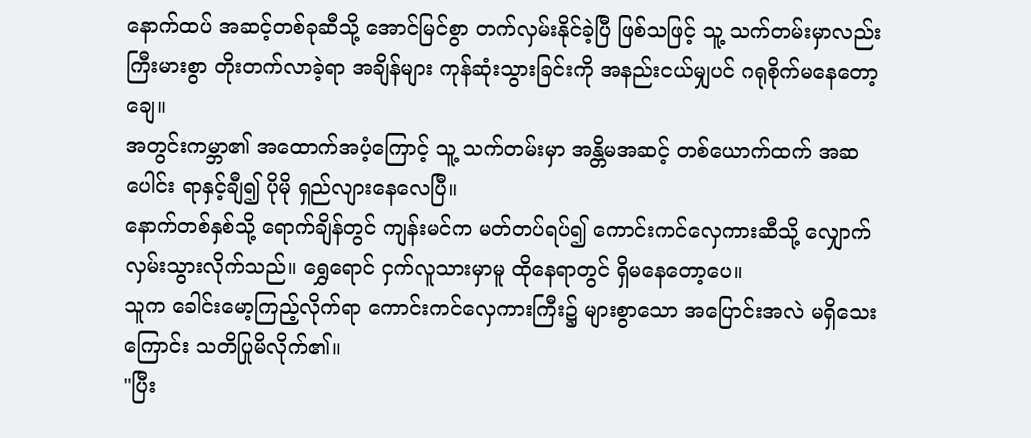နောက်ထပ် အဆင့်တစ်ခုဆီသို့ အောင်မြင်စွာ တက်လှမ်းနိုင်ခဲ့ပြီ ဖြစ်သဖြင့် သူ့ သက်တမ်းမှာလည်း ကြီးမားစွာ တိုးတက်လာခဲ့ရာ အချိန်များ ကုန်ဆုံးသွားခြင်းကို အနည်းငယ်မျှပင် ဂရုစိုက်မနေတော့ချေ။
အတွင်းကမ္ဘာ၏ အထောက်အပံ့ကြောင့် သူ့ သက်တမ်းမှာ အန္တိမအဆင့် တစ်ယောက်ထက် အဆပေါင်း ရာနှင့်ချီ၍ ပိုမို ရှည်လျားနေလေပြီ။
နောက်တစ်နှစ်သို့ ရောက်ချိန်တွင် ကျန်းမင်က မတ်တပ်ရပ်၍ ကောင်းကင်လှေကားဆီသို့ လျှောက်လှမ်းသွားလိုက်သည်။ ရွှေရောင် ငှက်လူသားမှာမူ ထိုနေရာတွင် ရှိမနေတော့ပေ။
သူက ခေါင်းမော့ကြည့်လိုက်ရာ ကောင်းကင်လှေကားကြီး၌ များစွာသော အပြောင်းအလဲ မရှိသေးကြောင်း သတိပြုမိလိုက်၏။
"ပြီး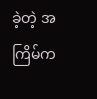ခဲ့တဲ့ အကြိမ်က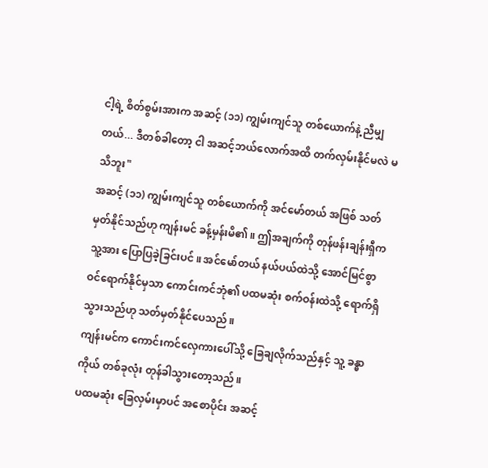ငါ့ရဲ့ စိတ်စွမ်းအားက အဆင့် (၁၁) ကျွမ်းကျင်သူ တစ်ယောက်နဲ့ ညီမျှတယ်... ဒီတစ်ခါတော့ ငါ အဆင့်ဘယ်လောက်အထိ တက်လှမ်းနိုင်မလဲ မသိဘူး"
အဆင့် (၁၁) ကျွမ်းကျင်သူ တစ်ယောက်ကို အင်မော်တယ် အဖြစ် သတ်မှတ်နိုင်သည်ဟု ကျန်းမင် ခန့်မှန်းမိ၏။ ဤအချက်ကို တုန်ဖန်းချန်းရှီက သူ့အား ပြောပြခဲ့ခြင်းပင်။ အင်မော်တယ် နယ်ပယ်ထဲသို့ အောင်မြင်စွာ ဝင်ရောက်နိုင်မှသာ ကောင်းကင်ဘုံ၏ ပထမဆုံး စက်ဝန်းထဲသို့ ရောက်ရှိသွားသည်ဟု သတ်မှတ်နိုင်ပေသည်။
ကျန်းမင်က ကောင်းကင်လှေကားပေါ်သို့ ခြေချလိုက်သည်နှင့် သူ့ ခန္ဓာကိုယ် တစ်ခုလုံး တုန်ခါသွားတော့သည်။
ပထမဆုံး ခြေလှမ်းမှာပင် အစောပိုင်း အဆင့်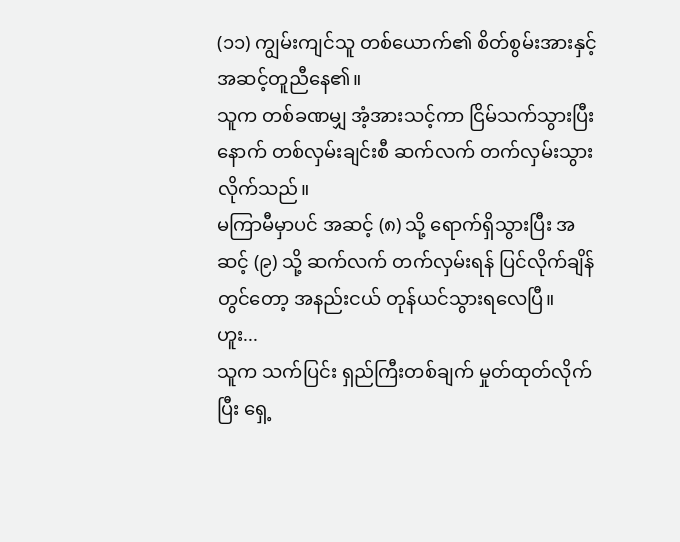(၁၁) ကျွမ်းကျင်သူ တစ်ယောက်၏ စိတ်စွမ်းအားနှင့် အဆင့်တူညီနေ၏။
သူက တစ်ခဏမျှ အံ့အားသင့်ကာ ငြိမ်သက်သွားပြီးနောက် တစ်လှမ်းချင်းစီ ဆက်လက် တက်လှမ်းသွားလိုက်သည်။
မကြာမီမှာပင် အဆင့် (၈) သို့ ရောက်ရှိသွားပြီး အဆင့် (၉) သို့ ဆက်လက် တက်လှမ်းရန် ပြင်လိုက်ချိန်တွင်တော့ အနည်းငယ် တုန်ယင်သွားရလေပြီ။
ဟူး...
သူက သက်ပြင်း ရှည်ကြီးတစ်ချက် မှုတ်ထုတ်လိုက်ပြီး ရှေ့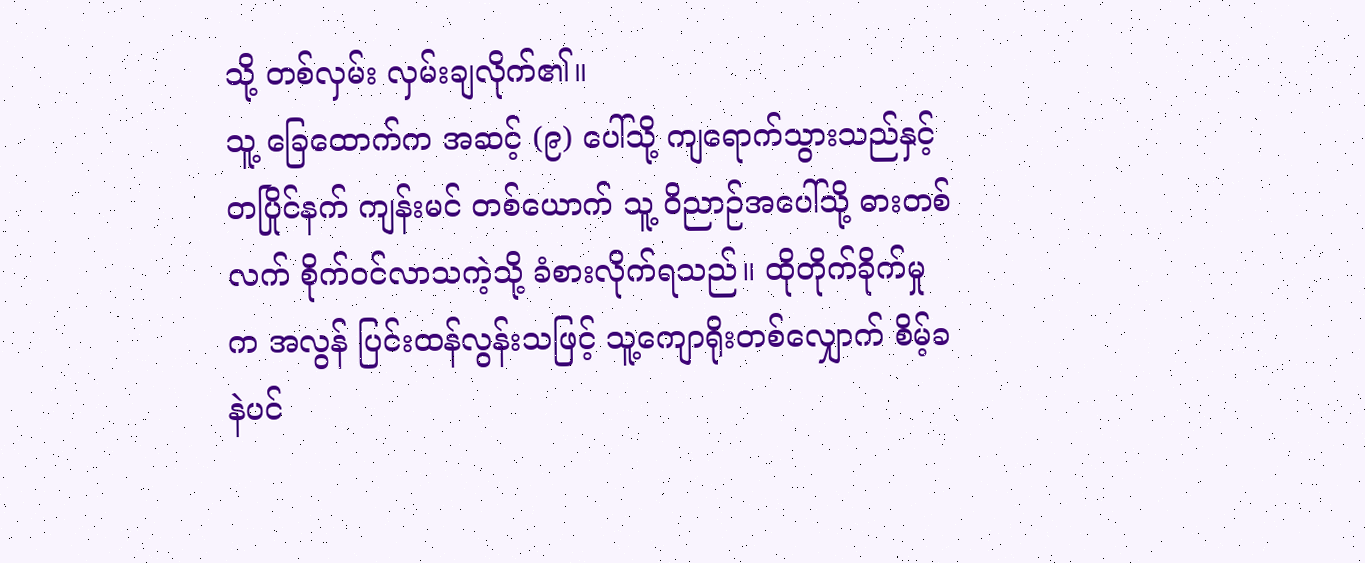သို့ တစ်လှမ်း လှမ်းချလိုက်၏။
သူ့ ခြေထောက်က အဆင့် (၉) ပေါ်သို့ ကျရောက်သွားသည်နှင့် တပြိုင်နက် ကျန်းမင် တစ်ယောက် သူ့ ဝိညာဉ်အပေါ်သို့ ဓားတစ်လက် စိုက်ဝင်လာသကဲ့သို့ ခံစားလိုက်ရသည်။ ထိုတိုက်ခိုက်မှုက အလွန် ပြင်းထန်လွန်းသဖြင့် သူ့ကျောရိုးတစ်လျှောက် စိမ့်ခနဲပင်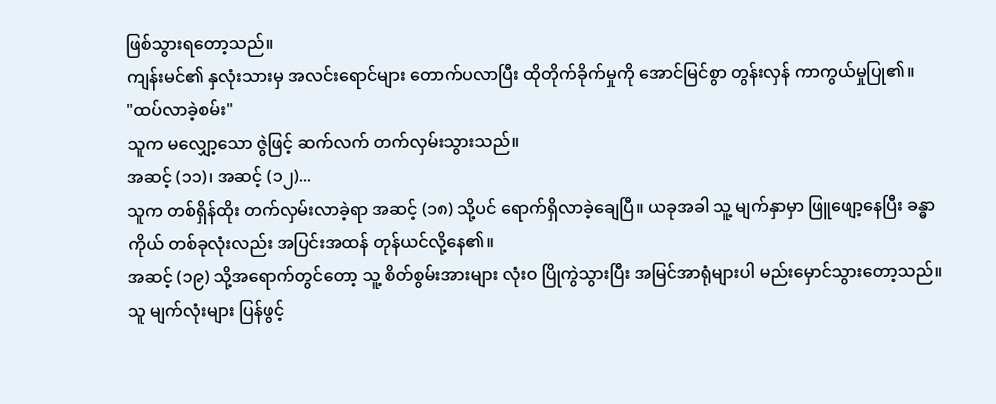ဖြစ်သွားရတော့သည်။
ကျန်းမင်၏ နှလုံးသားမှ အလင်းရောင်များ တောက်ပလာပြီး ထိုတိုက်ခိုက်မှုကို အောင်မြင်စွာ တွန်းလှန် ကာကွယ်မှုပြု၏။
"ထပ်လာခဲ့စမ်း"
သူက မလျှော့သော ဇွဲဖြင့် ဆက်လက် တက်လှမ်းသွားသည်။
အဆင့် (၁၁)၊ အဆင့် (၁၂)...
သူက တစ်ရှိန်ထိုး တက်လှမ်းလာခဲ့ရာ အဆင့် (၁၈) သို့ပင် ရောက်ရှိလာခဲ့ချေပြီ။ ယခုအခါ သူ့ မျက်နှာမှာ ဖြူဖျော့နေပြီး ခန္ဓာကိုယ် တစ်ခုလုံးလည်း အပြင်းအထန် တုန်ယင်လို့နေ၏။
အဆင့် (၁၉) သို့အရောက်တွင်တော့ သူ့ စိတ်စွမ်းအားများ လုံးဝ ပြိုကွဲသွားပြီး အမြင်အာရုံများပါ မည်းမှောင်သွားတော့သည်။ သူ မျက်လုံးများ ပြန်ဖွင့်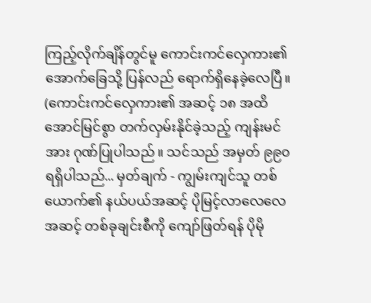ကြည့်လိုက်ချိန်တွင်မူ ကောင်းကင်လှေကား၏ အောက်ခြေသို့ ပြန်လည် ရောက်ရှိနေခဲ့လေပြီ။
(ကောင်းကင်လှေကား၏ အဆင့် ၁၈ အထိ အောင်မြင်စွာ တက်လှမ်းနိုင်ခဲ့သည့် ကျန်းမင်အား ဂုဏ်ပြုပါသည်။ သင်သည် အမှတ် ၉၉၀ ရရှိပါသည်... မှတ်ချက် - ကျွမ်းကျင်သူ တစ်ယောက်၏ နယ်ပယ်အဆင့် ပိုမြင့်လာလေလေ အဆင့် တစ်ခုချင်းစီကို ကျော်ဖြတ်ရန် ပိုမို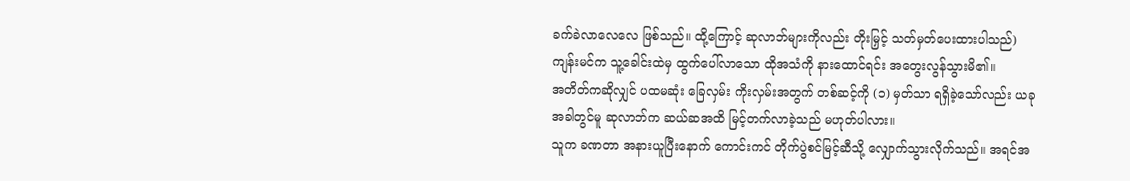ခက်ခဲလာလေလေ ဖြစ်သည်။ ထို့ကြောင့် ဆုလာဘ်များကိုလည်း တိုးမြှင့် သတ်မှတ်ပေးထားပါသည်)
ကျန်းမင်က သူ့ခေါင်းထဲမှ ထွက်ပေါ်လာသော ထိုအသံကို နားထောင်ရင်း အတွေးလွန်သွားမိ၏။
အတိတ်ကဆိုလျှင် ပထမဆုံး ခြေလှမ်း ကိုးလှမ်းအတွက် တစ်ဆင့်ကို (၁) မှတ်သာ ရရှိခဲ့သော်လည်း ယခုအခါတွင်မူ ဆုလာဘ်က ဆယ်ဆအထိ မြင့်တက်လာခဲ့သည် မဟုတ်ပါလား။
သူက ခဏတာ အနားယူပြီးနောက် ကောင်းကင် တိုက်ပွဲစင်မြင့်ဆီသို့ လျှောက်သွားလိုက်သည်။ အရင်အ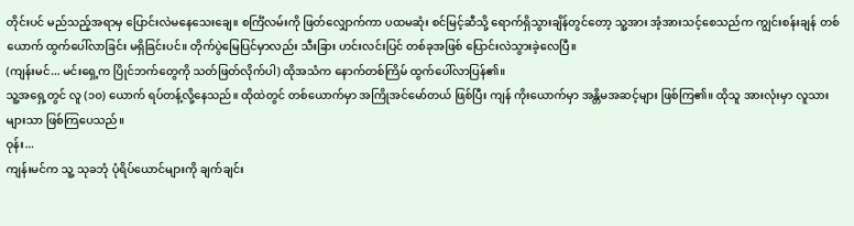တိုင်းပင် မည်သည့်အရာမှ ပြောင်းလဲမနေသေးချေ။ စင်္ကြံလမ်းကို ဖြတ်လျှောက်ကာ ပထမဆုံး စင်မြင့်ဆီသို့ ရောက်ရှိသွားချိန်တွင်တော့ သူ့အား အံ့အားသင့်စေသည်က ကျွင်းစန်းချန် တစ်ယောက် ထွက်ပေါ်လာခြင်း မရှိခြင်းပင်။ တိုက်ပွဲမြေပြင်မှာလည်း သီးခြား ဟင်းလင်းပြင် တစ်ခုအဖြစ် ပြောင်းလဲသွားခဲ့လေပြီ။
(ကျန်းမင်... မင်းရှေ့က ပြိုင်ဘက်တွေကို သတ်ဖြတ်လိုက်ပါ) ထိုအသံက နောက်တစ်ကြိမ် ထွက်ပေါ်လာပြန်၏။
သူ့အရှေ့တွင် လူ (၁၀) ယောက် ရပ်တန့်လို့နေသည်။ ထိုထဲတွင် တစ်ယောက်မှာ အကြိုအင်မော်တယ် ဖြစ်ပြီး ကျန် ကိုးယောက်မှာ အန္တိမအဆင့်များ ဖြစ်ကြ၏။ ထိုသူ အားလုံးမှာ လူသားများသာ ဖြစ်ကြပေသည်။
ဝုန်း...
ကျန်းမင်က သူ့ သုခဘုံ ပုံရိပ်ယောင်များကို ချက်ချင်း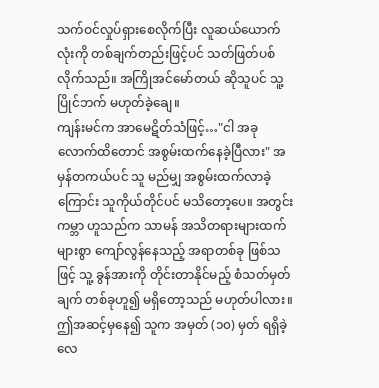သက်ဝင်လှုပ်ရှားစေလိုက်ပြီး လူဆယ်ယောက်လုံးကို တစ်ချက်တည်းဖြင့်ပင် သတ်ဖြတ်ပစ်လိုက်သည်။ အကြိုအင်မော်တယ် ဆိုသူပင် သူ့ ပြိုင်ဘက် မဟုတ်ခဲ့ချေ။
ကျန်းမင်က အာမေဋိတ်သံဖြင့်…"ငါ အခုလောက်ထိတောင် အစွမ်းထက်နေခဲ့ပြီလား" အမှန်တကယ်ပင် သူ မည်မျှ အစွမ်းထက်လာခဲ့ကြောင်း သူကိုယ်တိုင်ပင် မသိတော့ပေ။ အတွင်းကမ္ဘာ ဟူသည်က သာမန် အသိတရားများထက် များစွာ ကျော်လွန်နေသည့် အရာတစ်ခု ဖြစ်သဖြင့် သူ့ ခွန်အားကို တိုင်းတာနိုင်မည့် စံသတ်မှတ်ချက် တစ်ခုဟူ၍ မရှိတော့သည် မဟုတ်ပါလား။
ဤအဆင့်မှနေ၍ သူက အမှတ် (၁၀) မှတ် ရရှိခဲ့လေ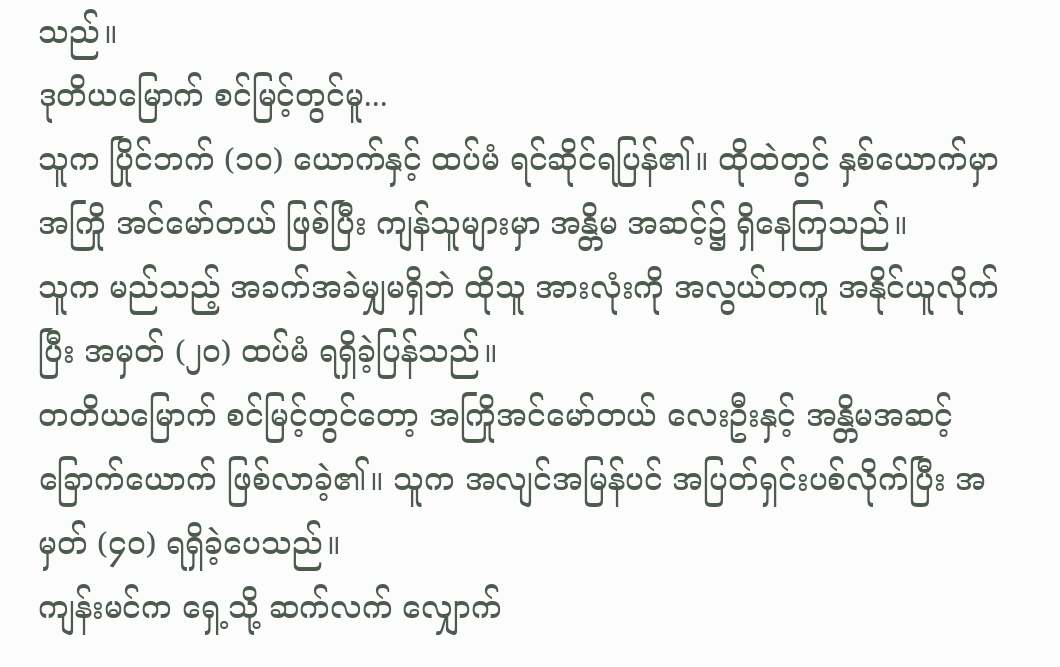သည်။
ဒုတိယမြောက် စင်မြင့်တွင်မူ...
သူက ပြိုင်ဘက် (၁၀) ယောက်နှင့် ထပ်မံ ရင်ဆိုင်ရပြန်၏။ ထိုထဲတွင် နှစ်ယောက်မှာ အကြို အင်မော်တယ် ဖြစ်ပြီး ကျန်သူများမှာ အန္တိမ အဆင့်၌ ရှိနေကြသည်။
သူက မည်သည့် အခက်အခဲမျှမရှိဘဲ ထိုသူ အားလုံးကို အလွယ်တကူ အနိုင်ယူလိုက်ပြီး အမှတ် (၂၀) ထပ်မံ ရရှိခဲ့ပြန်သည်။
တတိယမြောက် စင်မြင့်တွင်တော့ အကြိုအင်မော်တယ် လေးဦးနှင့် အန္တိမအဆင့် ခြောက်ယောက် ဖြစ်လာခဲ့၏။ သူက အလျင်အမြန်ပင် အပြတ်ရှင်းပစ်လိုက်ပြီး အမှတ် (၄၀) ရရှိခဲ့ပေသည်။
ကျန်းမင်က ရှေ့သို့ ဆက်လက် လျှောက်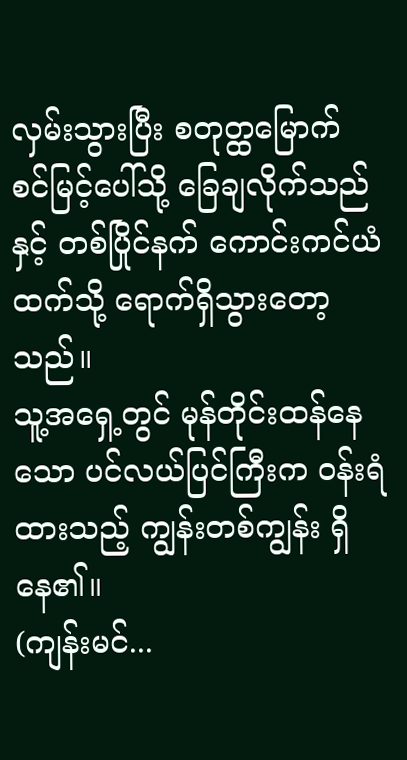လှမ်းသွားပြီး စတုတ္ထမြောက် စင်မြင့်ပေါ်သို့ ခြေချလိုက်သည်နှင့် တစ်ပြိုင်နက် ကောင်းကင်ယံထက်သို့ ရောက်ရှိသွားတော့သည်။
သူ့အရှေ့တွင် မုန်တိုင်းထန်နေသော ပင်လယ်ပြင်ကြီးက ဝန်းရံထားသည့် ကျွန်းတစ်ကျွန်း ရှိနေ၏။
(ကျန်းမင်...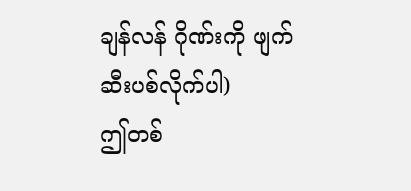ချန်လန် ဂိုဏ်းကို ဖျက်ဆီးပစ်လိုက်ပါ)
ဤတစ်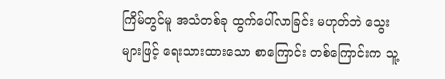ကြိမ်တွင်မူ အသံတစ်ခု ထွက်ပေါ်လာခြင်း မဟုတ်ဘဲ သွေးများဖြင့် ရေးသားထားသော စာကြောင်း တစ်ကြောင်းက သူ့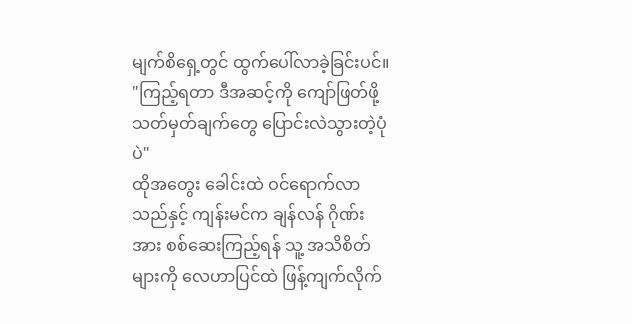မျက်စိရှေ့တွင် ထွက်ပေါ်လာခဲ့ခြင်းပင်။
"ကြည့်ရတာ ဒီအဆင့်ကို ကျော်ဖြတ်ဖို့ သတ်မှတ်ချက်တွေ ပြောင်းလဲသွားတဲ့ပုံပဲ"
ထိုအတွေး ခေါင်းထဲ ဝင်ရောက်လာသည်နှင့် ကျန်းမင်က ချန်လန် ဂိုဏ်းအား စစ်ဆေးကြည့်ရန် သူ့ အသိစိတ်များကို လေဟာပြင်ထဲ ဖြန့်ကျက်လိုက်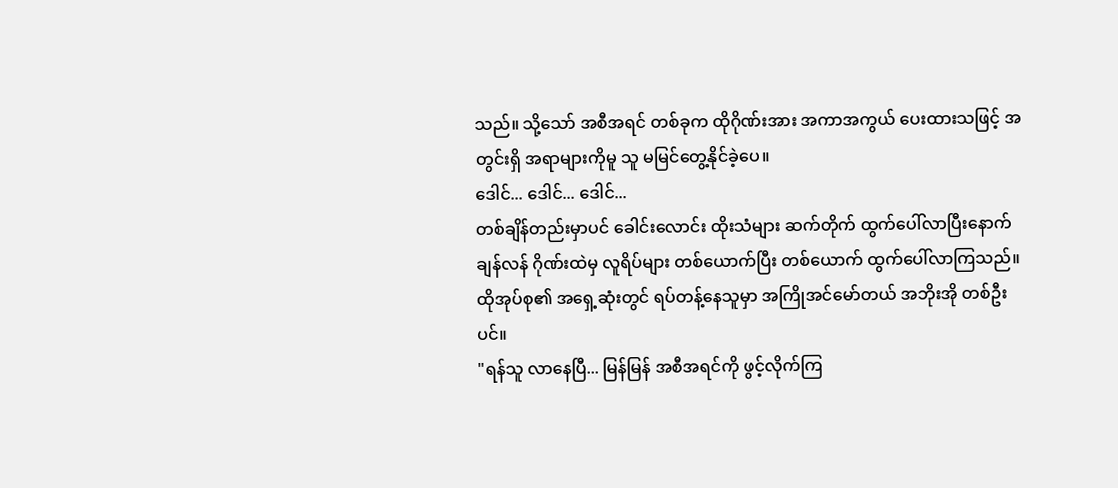သည်။ သို့သော် အစီအရင် တစ်ခုက ထိုဂိုဏ်းအား အကာအကွယ် ပေးထားသဖြင့် အတွင်းရှိ အရာများကိုမူ သူ မမြင်တွေ့နိုင်ခဲ့ပေ။
ဒေါင်... ဒေါင်... ဒေါင်...
တစ်ချိန်တည်းမှာပင် ခေါင်းလောင်း ထိုးသံများ ဆက်တိုက် ထွက်ပေါ်လာပြီးနောက် ချန်လန် ဂိုဏ်းထဲမှ လူရိပ်များ တစ်ယောက်ပြီး တစ်ယောက် ထွက်ပေါ်လာကြသည်။ ထိုအုပ်စု၏ အရှေ့ဆုံးတွင် ရပ်တန့်နေသူမှာ အကြိုအင်မော်တယ် အဘိုးအို တစ်ဦးပင်။
"ရန်သူ လာနေပြီ... မြန်မြန် အစီအရင်ကို ဖွင့်လိုက်ကြ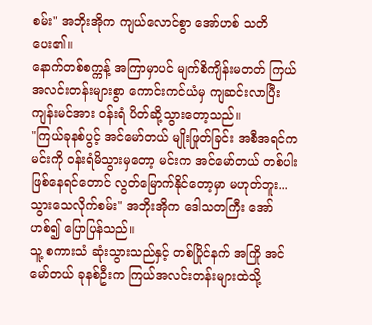စမ်း" အဘိုးအိုက ကျယ်လောင်စွာ အော်ဟစ် သတိပေး၏။
နောက်တစ်စက္ကန့် အကြာမှာပင် မျက်စိကျိန်းမတတ် ကြယ်အလင်းတန်းများစွာ ကောင်းကင်ယံမှ ကျဆင်းလာပြီး ကျန်းမင်အား ဝန်းရံ ပိတ်ဆို့သွားတော့သည်။
"ကြယ်ခုနစ်ပွင့် အင်မော်တယ် မျိုးဖြုတ်ခြင်း အစီအရင်က မင်းကို ဝန်းရံမိသွားမှတော့ မင်းက အင်မော်တယ် တစ်ပါး ဖြစ်နေရင်တောင် လွတ်မြောက်နိုင်တော့မှာ မဟုတ်ဘူး... သွားသေလိုက်စမ်း" အဘိုးအိုက ဒေါသတကြီး အော်ဟစ်၍ ပြောပြန်သည်။
သူ့ စကားသံ ဆုံးသွားသည်နှင့် တစ်ပြိုင်နက် အကြို အင်မော်တယ် ခုနစ်ဦးက ကြယ်အလင်းတန်းများထဲသို့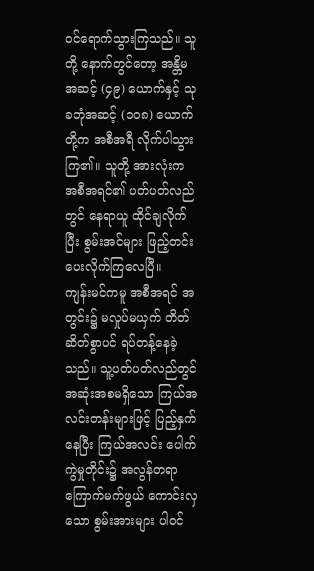ဝင်ရောက်သွားကြသည်။ သူတို့ နောက်တွင်တော့ အန္တိမအဆင့် (၄၉) ယောက်နှင့် သုခဘုံအဆင့် (၁၀၈) ယောက်တို့က အစီအရီ လိုက်ပါသွားကြ၏။ သူတို့ အားလုံးက အစီအရင်၏ ပတ်ပတ်လည်တွင် နေရာယူ ထိုင်ချလိုက်ပြီး စွမ်းအင်များ ဖြည့်တင်းပေးလိုက်ကြလေပြီ။
ကျန်းမင်ကမူ အစီအရင် အတွင်း၌ မလှုပ်မယှက် တိတ်ဆိတ်စွာပင် ရပ်တန့်နေခဲ့သည်။ သူ့ပတ်ပတ်လည်တွင် အဆုံးအစမရှိသော ကြယ်အလင်းတန်းများဖြင့် ပြည့်နှက်နေပြီး ကြယ်အလင်း ပေါက်ကွဲမှုတိုင်း၌ အလွန်တရာ ကြောက်မက်ဖွယ် ကောင်းလှသော စွမ်းအားများ ပါဝင်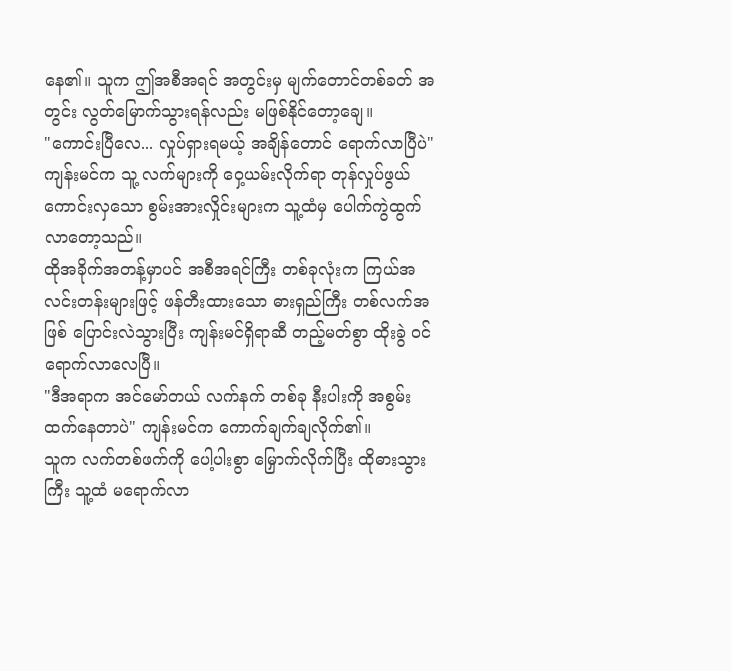နေ၏။ သူက ဤအစီအရင် အတွင်းမှ မျက်တောင်တစ်ခတ် အတွင်း လွတ်မြောက်သွားရန်လည်း မဖြစ်နိုင်တော့ချေ။
"ကောင်းပြီလေ... လှုပ်ရှားရမယ့် အချိန်တောင် ရောက်လာပြီပဲ" ကျန်းမင်က သူ့ လက်များကို ဝှေ့ယမ်းလိုက်ရာ တုန်လှုပ်ဖွယ် ကောင်းလှသော စွမ်းအားလှိုင်းများက သူ့ထံမှ ပေါက်ကွဲထွက်လာတော့သည်။
ထိုအခိုက်အတန့်မှာပင် အစီအရင်ကြီး တစ်ခုလုံးက ကြယ်အလင်းတန်းများဖြင့် ဖန်တီးထားသော ဓားရှည်ကြီး တစ်လက်အဖြစ် ပြောင်းလဲသွားပြီး ကျန်းမင်ရှိရာဆီ တည့်မတ်စွာ ထိုးခွဲ ဝင်ရောက်လာလေပြီ။
"ဒီအရာက အင်မော်တယ် လက်နက် တစ်ခု နီးပါးကို အစွမ်းထက်နေတာပဲ" ကျန်းမင်က ကောက်ချက်ချလိုက်၏။
သူက လက်တစ်ဖက်ကို ပေါ့ပါးစွာ မြှောက်လိုက်ပြီး ထိုဓားသွားကြီး သူ့ထံ မရောက်လာ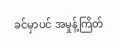ခင်မှာပင် အမှုန့်ကြိတ်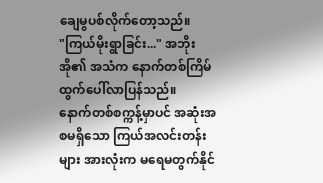ချေမွပစ်လိုက်တော့သည်။
"ကြယ်မိုးရွာခြင်း..." အဘိုးအို၏ အသံက နောက်တစ်ကြိမ် ထွက်ပေါ်လာပြန်သည်။
နောက်တစ်စက္ကန့်မှာပင် အဆုံးအစမရှိသော ကြယ်အလင်းတန်းများ အားလုံးက မရေမတွက်နိုင်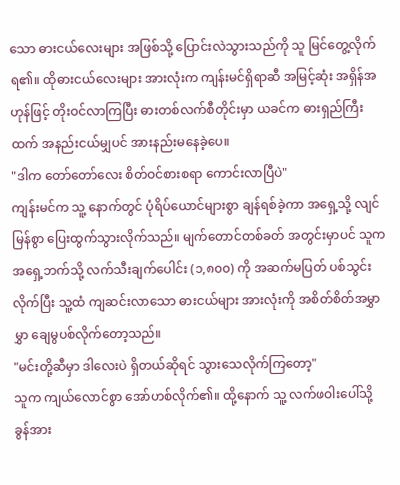သော ဓားငယ်လေးများ အဖြစ်သို့ ပြောင်းလဲသွားသည်ကို သူ မြင်တွေ့လိုက်ရ၏။ ထိုဓားငယ်လေးများ အားလုံးက ကျန်းမင်ရှိရာဆီ အမြင့်ဆုံး အရှိန်အဟုန်ဖြင့် တိုးဝင်လာကြပြီး ဓားတစ်လက်စီတိုင်းမှာ ယခင်က ဓားရှည်ကြီးထက် အနည်းငယ်မျှပင် အားနည်းမနေခဲ့ပေ။
"ဒါက တော်တော်လေး စိတ်ဝင်စားစရာ ကောင်းလာပြီပဲ"
ကျန်းမင်က သူ့ နောက်တွင် ပုံရိပ်ယောင်များစွာ ချန်ရစ်ခဲ့ကာ အရှေ့သို့ လျင်မြန်စွာ ပြေးထွက်သွားလိုက်သည်။ မျက်တောင်တစ်ခတ် အတွင်းမှာပင် သူက အရှေ့ဘက်သို့ လက်သီးချက်ပေါင်း (၁,၈၀၀) ကို အဆက်မပြတ် ပစ်သွင်းလိုက်ပြီး သူ့ထံ ကျဆင်းလာသော ဓားငယ်များ အားလုံးကို အစိတ်စိတ်အမွှာမွှာ ချေမွပစ်လိုက်တော့သည်။
"မင်းတို့ဆီမှာ ဒါလေးပဲ ရှိတယ်ဆိုရင် သွားသေလိုက်ကြတော့"
သူက ကျယ်လောင်စွာ အော်ဟစ်လိုက်၏။ ထို့နောက် သူ့ လက်ဖဝါးပေါ်သို့ ခွန်အား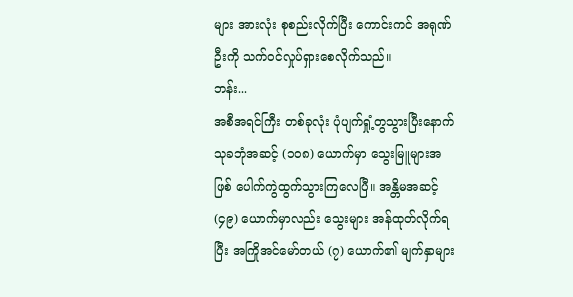များ အားလုံး စုစည်းလိုက်ပြီး ကောင်းကင် အရုဏ်ဦးကို သက်ဝင်လှုပ်ရှားစေလိုက်သည်။
ဘန်း...
အစီအရင်ကြီး တစ်ခုလုံး ပုံပျက်ရှုံ့တွသွားပြီးနောက် သုခဘုံအဆင့် (၁၀၈) ယောက်မှာ သွေးမြူများအဖြစ် ပေါက်ကွဲထွက်သွားကြလေပြီ။ အန္တိမအဆင့် (၄၉) ယောက်မှာလည်း သွေးများ အန်ထုတ်လိုက်ရပြီး အကြိုအင်မော်တယ် (၇) ယောက်၏ မျက်နှာများ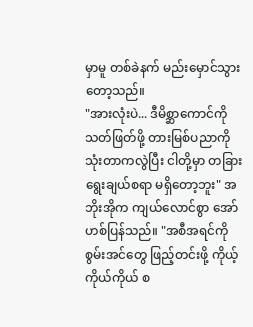မှာမူ တစ်ခဲနက် မည်းမှောင်သွားတော့သည်။
"အားလုံးပဲ... ဒီမိစ္ဆာကောင်ကို သတ်ဖြတ်ဖို့ တားမြစ်ပညာကို သုံးတာကလွဲပြီး ငါတို့မှာ တခြား ရွေးချယ်စရာ မရှိတော့ဘူး" အဘိုးအိုက ကျယ်လောင်စွာ အော်ဟစ်ပြန်သည်။ "အစီအရင်ကို စွမ်းအင်တွေ ဖြည့်တင်းဖို့ ကိုယ့်ကိုယ်ကိုယ် စ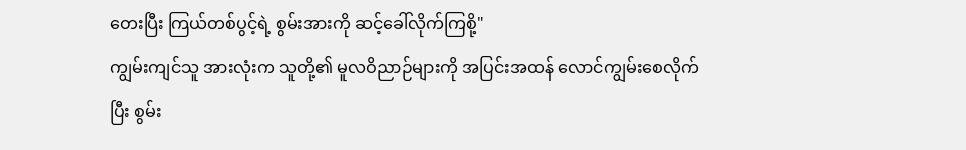တေးပြီး ကြယ်တစ်ပွင့်ရဲ့ စွမ်းအားကို ဆင့်ခေါ်လိုက်ကြစို့"
ကျွမ်းကျင်သူ အားလုံးက သူတို့၏ မူလဝိညာဉ်များကို အပြင်းအထန် လောင်ကျွမ်းစေလိုက်ပြီး စွမ်း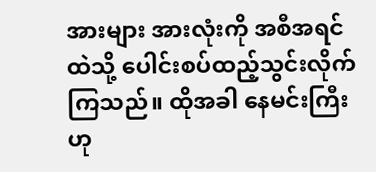အားများ အားလုံးကို အစီအရင်ထဲသို့ ပေါင်းစပ်ထည့်သွင်းလိုက်ကြသည်။ ထိုအခါ နေမင်းကြီးဟု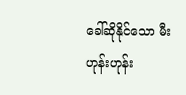ခေါ်ဆိုနိုင်သော မီးဟုန်းဟုန်း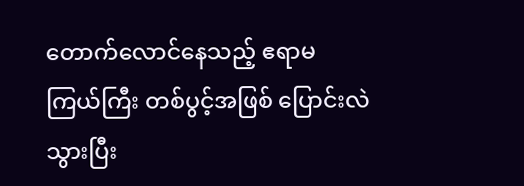တောက်လောင်နေသည့် ဧရာမ ကြယ်ကြီး တစ်ပွင့်အဖြစ် ပြောင်းလဲသွားပြီး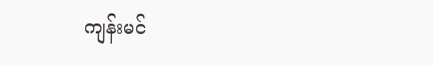ကျန်းမင်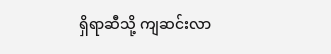ရှိရာဆီသို့ ကျဆင်းလာ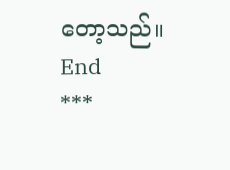တော့သည်။
End
***